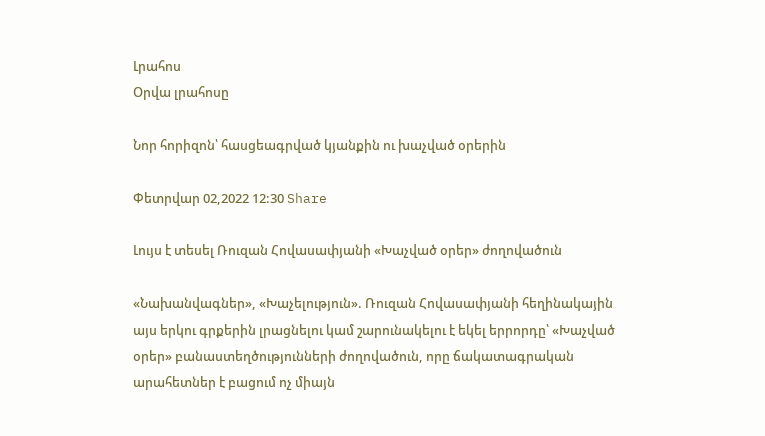Լրահոս
Օրվա լրահոսը

Նոր հորիզոն՝ հասցեագրված կյանքին ու խաչված օրերին

Փետրվար 02,2022 12:30 Share

Լույս է տեսել Ռուզան Հովասափյանի «Խաչված օրեր» ժողովածուն

«Նախանվագներ», «Խաչելություն». Ռուզան Հովասափյանի հեղինակային այս երկու գրքերին լրացնելու կամ շարունակելու է եկել երրորդը՝ «Խաչված օրեր» բանաստեղծությունների ժողովածուն, որը ճակատագրական արահետներ է բացում ոչ միայն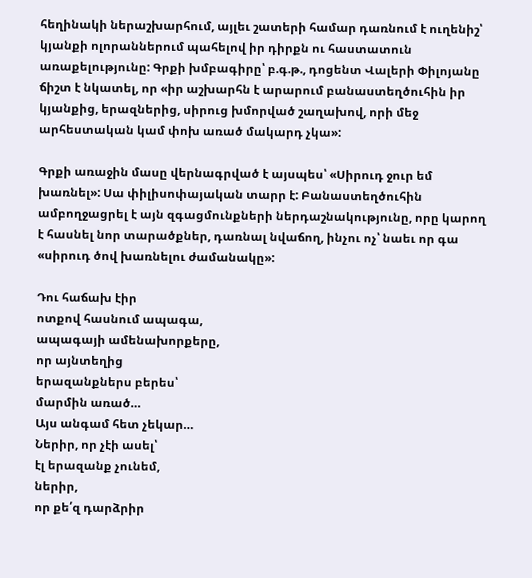հեղինակի ներաշխարհում, այլեւ շատերի համար դառնում է ուղենիշ՝ կյանքի ոլորաններում պահելով իր դիրքն ու հաստատուն առաքելությունը: Գրքի խմբագիրը՝ բ.գ.թ., դոցենտ Վալերի Փիլոյանը ճիշտ է նկատել, որ «իր աշխարհն է արարում բանաստեղծուհին իր կյանքից, երազներից, սիրուց խմորված շաղախով, որի մեջ արհեստական կամ փոխ առած մակարդ չկա»:

Գրքի առաջին մասը վերնագրված է այսպես՝ «Սիրուդ ջուր եմ խառնել»: Սա փիլիսոփայական տարր է: Բանաստեղծուհին ամբողջացրել է այն զգացմունքների ներդաշնակությունը, որը կարող է հասնել նոր տարածքներ, դառնալ նվաճող, ինչու ոչ՝ նաեւ որ գա «սիրուդ ծով խառնելու ժամանակը»:

Դու հաճախ էիր
ոտքով հասնում ապագա,
ապագայի ամենախորքերը,
որ այնտեղից
երազանքներս բերես՝
մարմին առած…
Այս անգամ հետ չեկար…
Ներիր, որ չէի ասել՝
էլ երազանք չունեմ,
ներիր,
որ քե՛զ դարձրիր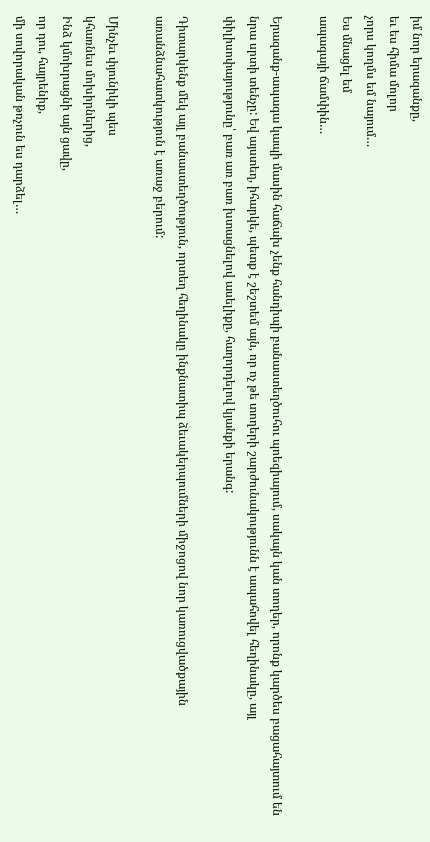իմ նոր երազանքը,
եւ ես հիմա մոլոր
չորս կողմս եմ նայում…
Ես մնացել եմ
ապագայի ճամփին…

Երազանք-ապագա կապի մասին հաճախ չենք հանդիպի բանաստեղծուհու պոեզիայում, սակայն կան տողեր, որոնք կարծես բացահայտում են նրա սրտի տենչը: Եվ այստեղ, իհարկե, պետք է շեշտեմ այն, որ ոչ թե տողերի շարժունակությունն է ապահովել հեղինակը, այլ փիլիսոփայությունը՝ բառ առ բառ խտացնելով ասելիքը, հաղորդելով կյանքի երանգ:

Դիտարկենք մեկ այլ բանաստեղծություն, որտեղ հեղինակը ինքնատիպ ձեւակերպումների միջոցով նոր կառուցվածքային առանձնահատկություն է առաջ բերում:

Մինչեւ փյունիկի պես
կհառնես մոխիրներից,
Ինձ կմոխրացնի այն ցավը,
որ դու, հայրենիք,
մի սովորական թռչուն ես դարձել…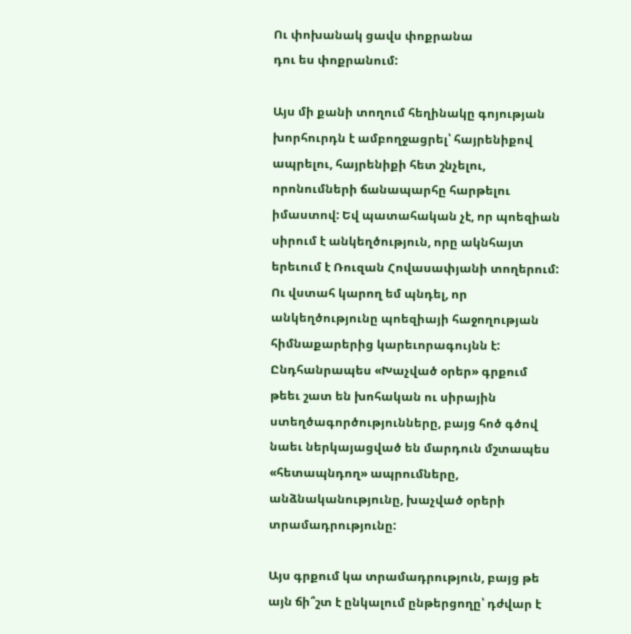Ու փոխանակ ցավս փոքրանա
դու ես փոքրանում:

Այս մի քանի տողում հեղինակը գոյության խորհուրդն է ամբողջացրել՝ հայրենիքով ապրելու, հայրենիքի հետ շնչելու, որոնումների ճանապարհը հարթելու իմաստով: Եվ պատահական չէ, որ պոեզիան սիրում է անկեղծություն, որը ակնհայտ երեւում է Ռուզան Հովասափյանի տողերում: Ու վստահ կարող եմ պնդել, որ անկեղծությունը պոեզիայի հաջողության հիմնաքարերից կարեւորագույնն է:
Ընդհանրապես «Խաչված օրեր» գրքում թեեւ շատ են խոհական ու սիրային ստեղծագործությունները, բայց հոծ գծով նաեւ ներկայացված են մարդուն մշտապես «հետապնդող» ապրումները, անձնականությունը, խաչված օրերի տրամադրությունը:

Այս գրքում կա տրամադրություն, բայց թե այն ճի՞շտ է ընկալում ընթերցողը՝ դժվար է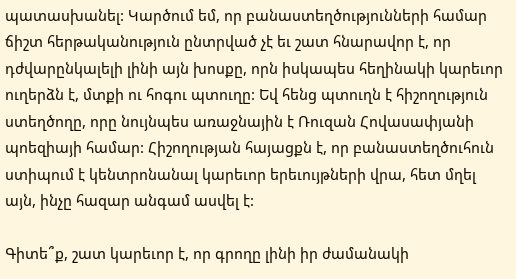պատասխանել: Կարծում եմ, որ բանաստեղծությունների համար ճիշտ հերթականություն ընտրված չէ եւ շատ հնարավոր է, որ դժվարընկալելի լինի այն խոսքը, որն իսկապես հեղինակի կարեւոր ուղերձն է, մտքի ու հոգու պտուղը: Եվ հենց պտուղն է հիշողություն ստեղծողը, որը նույնպես առաջնային է Ռուզան Հովասափյանի պոեզիայի համար: Հիշողության հայացքն է, որ բանաստեղծուհուն ստիպում է կենտրոնանալ կարեւոր երեւույթների վրա, հետ մղել այն, ինչը հազար անգամ ասվել է:

Գիտե՞ք, շատ կարեւոր է, որ գրողը լինի իր ժամանակի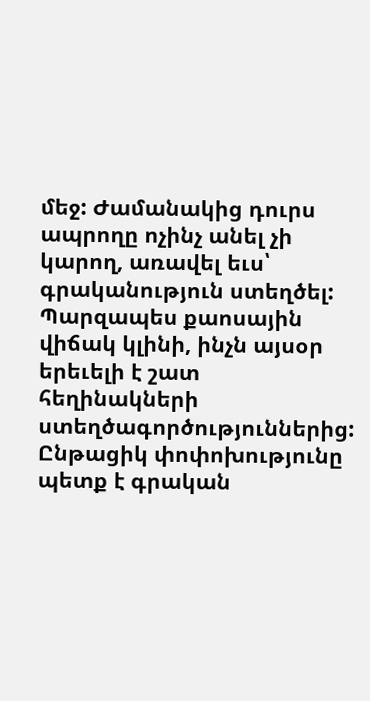մեջ: Ժամանակից դուրս ապրողը ոչինչ անել չի կարող, առավել եւս՝ գրականություն ստեղծել: Պարզապես քաոսային վիճակ կլինի, ինչն այսօր երեւելի է շատ հեղինակների ստեղծագործություններից: Ընթացիկ փոփոխությունը պետք է գրական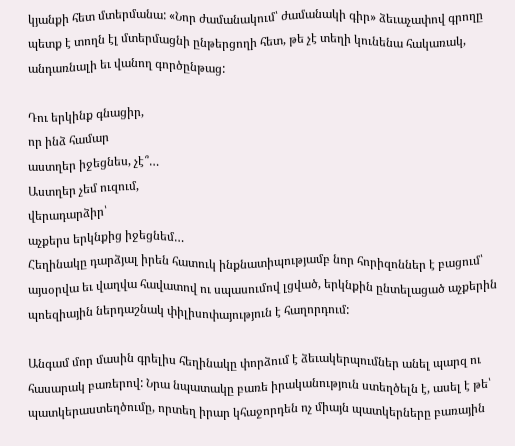կյանքի հետ մտերմանա: «Նոր ժամանակում՝ ժամանակի գիր» ձեւաչափով գրողը պետք է տողն էլ մտերմացնի ընթերցողի հետ, թե չէ տեղի կունենա հակառակ, անդառնալի եւ վանող գործընթաց:

Դու երկինք գնացիր,
որ ինձ համար
աստղեր իջեցնես, չէ՞…
Աստղեր չեմ ուզում,
վերադարձիր՝
աչքերս երկնքից իջեցնեմ…
Հեղինակը դարձյալ իրեն հատուկ ինքնատիպությամբ նոր հորիզոններ է բացում՝ այսօրվա եւ վաղվա հավատով ու սպասումով լցված, երկնքին ընտելացած աչքերին պոեզիային ներդաշնակ փիլիսոփայություն է հաղորդում:

Անգամ մոր մասին գրելիս հեղինակը փորձում է ձեւակերպումներ անել պարզ ու հասարակ բառերով: Նրա նպատակը բառե իրականություն ստեղծելն է, ասել է թե՝ պատկերաստեղծումը, որտեղ իրար կհաջորդեն ոչ միայն պատկերները բառային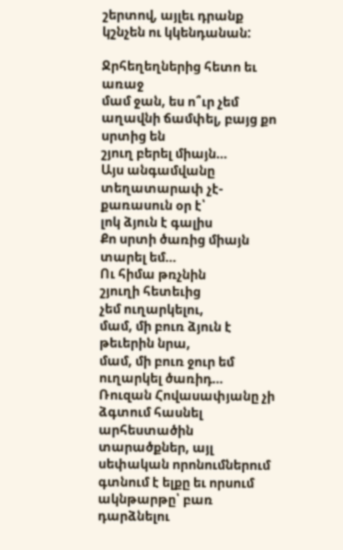շերտով, այլեւ դրանք կշնչեն ու կկենդանան:

Ջրհեղեղներից հետո եւ առաջ
մամ ջան, ես ո՞ւր չեմ
աղավնի ճամփել, բայց քո սրտից են
շյուղ բերել միայն…
Այս անգամվանը
տեղատարափ չէ-
քառասուն օր է՝
լոկ ձյուն է գալիս
Քո սրտի ծառից միայն տարել եմ…
Ու հիմա թռչնին
շյուղի հետեւից
չեմ ուղարկելու,
մամ, մի բուռ ձյուն է թեւերին նրա,
մամ, մի բուռ ջուր եմ ուղարկել ծառիդ…
Ռուզան Հովասափյանը չի ձգտում հասնել արհեստածին տարածքներ, այլ սեփական որոնումներում գտնում է ելքը եւ որսում ակնթարթը՝ բառ դարձնելու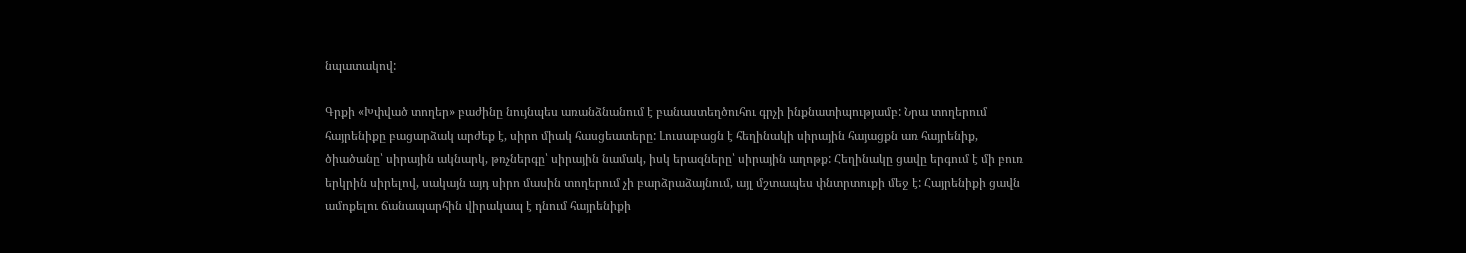նպատակով:

Գրքի «Խփված տողեր» բաժինը նույնպես առանձնանում է բանաստեղծուհու գրչի ինքնատիպությամբ: Նրա տողերում հայրենիքը բացարձակ արժեք է, սիրո միակ հասցեատերը: Լուսաբացն է հեղինակի սիրային հայացքն առ հայրենիք, ծիածանը՝ սիրային ակնարկ, թռչներգը՝ սիրային նամակ, իսկ երազները՝ սիրային աղոթք: Հեղինակը ցավը երգում է մի բուռ երկրին սիրելով, սակայն այդ սիրո մասին տողերում չի բարձրաձայնում, այլ մշտապես փնտրտուքի մեջ է: Հայրենիքի ցավն ամոքելու ճանապարհին վիրակապ է դնում հայրենիքի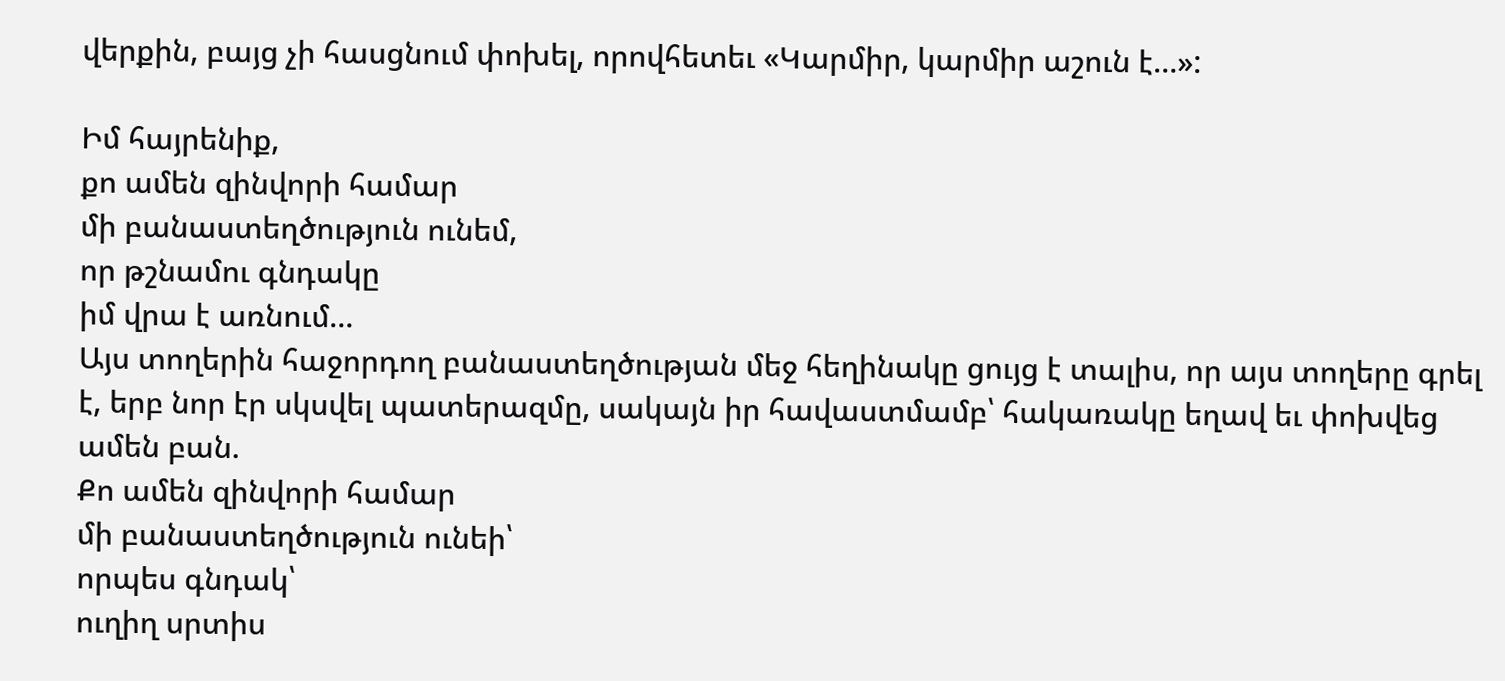վերքին, բայց չի հասցնում փոխել, որովհետեւ «Կարմիր, կարմիր աշուն է…»:

Իմ հայրենիք,
քո ամեն զինվորի համար
մի բանաստեղծություն ունեմ,
որ թշնամու գնդակը
իմ վրա է առնում…
Այս տողերին հաջորդող բանաստեղծության մեջ հեղինակը ցույց է տալիս, որ այս տողերը գրել է, երբ նոր էր սկսվել պատերազմը, սակայն իր հավաստմամբ՝ հակառակը եղավ եւ փոխվեց ամեն բան.
Քո ամեն զինվորի համար
մի բանաստեղծություն ունեի՝
որպես գնդակ՝
ուղիղ սրտիս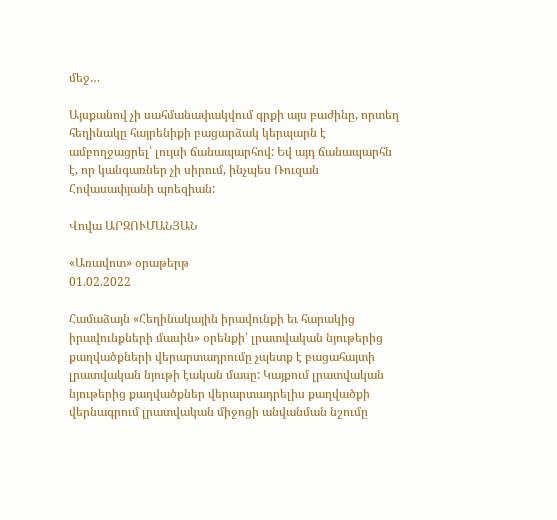մեջ…

Այսքանով չի սահմանափակվում գրքի այս բաժինը, որտեղ հեղինակը հայրենիքի բացարձակ կերպարն է ամբողջացրել՝ լույսի ճանապարհով: Եվ այդ ճանապարհն է, որ կանգառներ չի սիրում, ինչպես Ռուզան Հովասափյանի պոեզիան:

Վովա ԱՐԶՈՒՄԱՆՅԱՆ

«Առավոտ» օրաթերթ
01.02.2022

Համաձայն «Հեղինակային իրավունքի եւ հարակից իրավունքների մասին» օրենքի՝ լրատվական նյութերից քաղվածքների վերարտադրումը չպետք է բացահայտի լրատվական նյութի էական մասը: Կայքում լրատվական նյութերից քաղվածքներ վերարտադրելիս քաղվածքի վերնագրում լրատվական միջոցի անվանման նշումը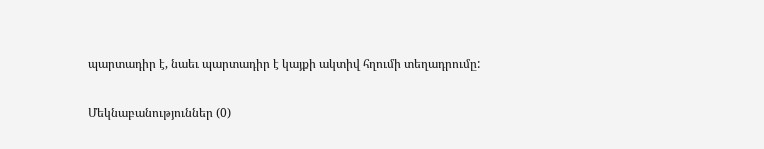պարտադիր է, նաեւ պարտադիր է կայքի ակտիվ հղումի տեղադրումը:

Մեկնաբանություններ (0)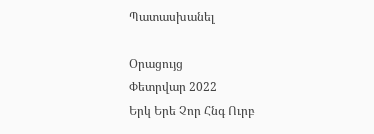Պատասխանել

Օրացույց
Փետրվար 2022
Երկ Երե Չոր Հնգ Ուրբ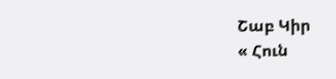Շաբ Կիր
« Հուն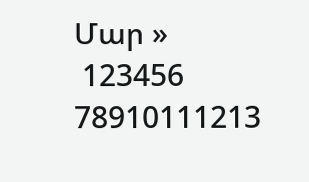Մար »
 123456
78910111213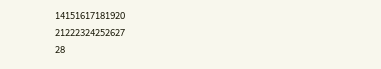14151617181920
21222324252627
28